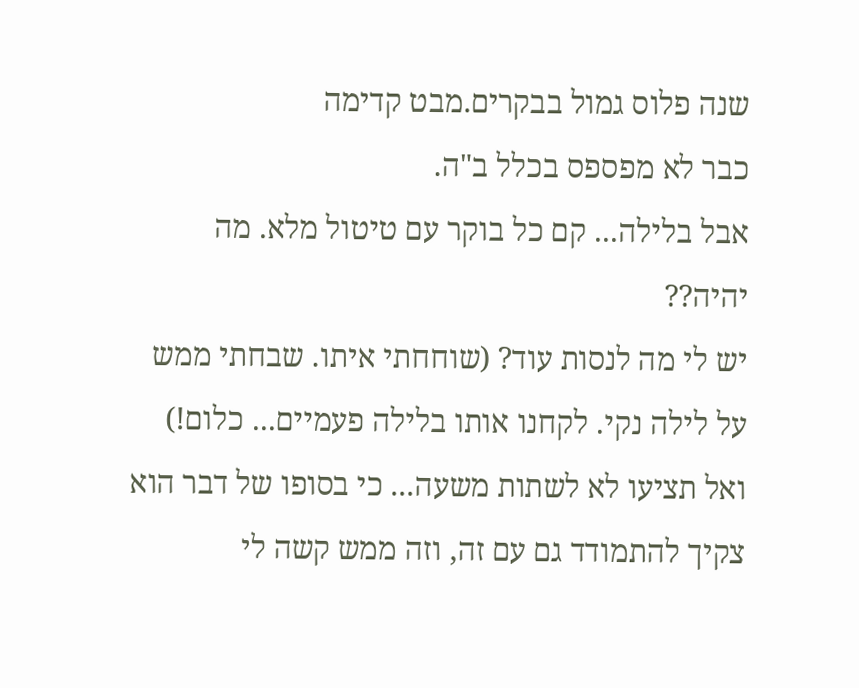שנה פלוס גמול בבקרים.מבט קדימה
כבר לא מפספס בכלל ב"ה.
אבל בלילה... קם כל בוקר עם טיטול מלא. מה יהיה??
יש לי מה לנסות עוד? (שוחחתי איתו. שבחתי ממש על לילה נקי. לקחנו אותו בלילה פעמיים... כלום!)
ואל תציעו לא לשתות משעה... כי בסופו של דבר הוא צקיך להתמודד גם עם זה, וזה ממש קשה לי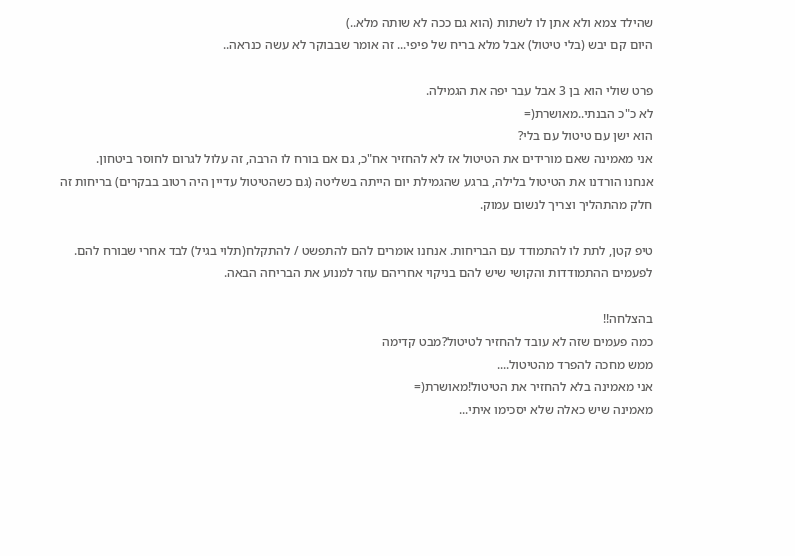שהילד צמא ולא אתן לו לשתות (הוא גם ככה לא שותה מלא..)
היום קם יבש (בלי טיטול) אבל מלא בריח של פיפי... זה אומר שבבוקר לא עשה כנראה..

פרט שולי הוא בן 3 אבל עבר יפה את הגמילה.
לא כ"כ הבנתי..מאושרת(=
הוא ישן עם טיטול עם בלי?
אני מאמינה שאם מורידים את הטיטול אז לא להחזיר אח"כ, גם אם בורח לו הרבה, זה עלול לגרום לחוסר ביטחון.
אנחנו הורדנו את הטיטול בלילה, ברגע שהגמילת יום הייתה בשליטה (גם כשהטיטול עדיין היה רטוב בבקרים) בריחות זה חלק מהתהליך וצריך לנשום עמוק.

טיפ קטן, לתת לו להתמודד עם הבריחות. אנחנו אומרים להם להתפשט / להתקלח(תלוי בגיל) לבד אחרי שבורח להם. לפעמים ההתמודדות והקושי שיש להם בניקוי אחריהם עוזר למנוע את הבריחה הבאה.

בהצלחה!!
כמה פעמים שזה לא עובד להחזיר לטיטול?מבט קדימה
ממש מחכה להפרד מהטיטול....
אני מאמינה בלא להחזיר את הטיטול!מאושרת(=
מאמינה שיש כאלה שלא יסכימו איתי...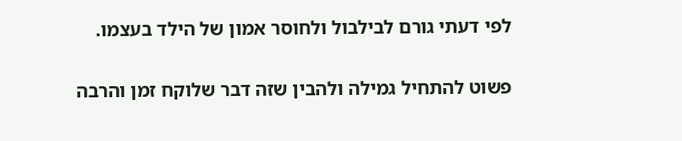לפי דעתי גורם לבילבול ולחוסר אמון של הילד בעצמו.

פשוט להתחיל גמילה ולהבין שזה דבר שלוקח זמן והרבה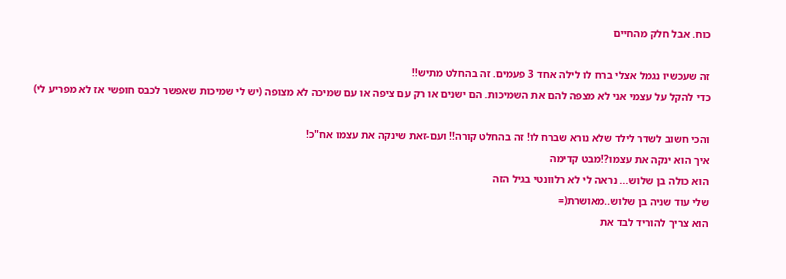כוח. אבל חלק מהחיים

זה שעכשיו נגמל אצלי ברח לו לילה אחד 3 פעמים. זה בהחלט מתיש!!
כדי להקל על עצמי אני לא מצפה להם את השמיכות. הם ישנים או רק עם ציפה או עם שמיכה לא מצופה (יש לי שמיכות שאפשר לכבס חופשי אז לא מפריע לי)

והכי חשוב לשדר לילד שלא נורא שברח לו! זה בהחלט קורה!! ועם-זאת שינקה את עצמו אח"כ!
איך הוא ינקה את עצמו?!מבט קדימה
הוא כולה בן שלוש... נראה לי לא רלוונטי בגיל הזה
שלי עוד שניה בן שלוש..מאושרת(=
הוא צריך להוריד לבד את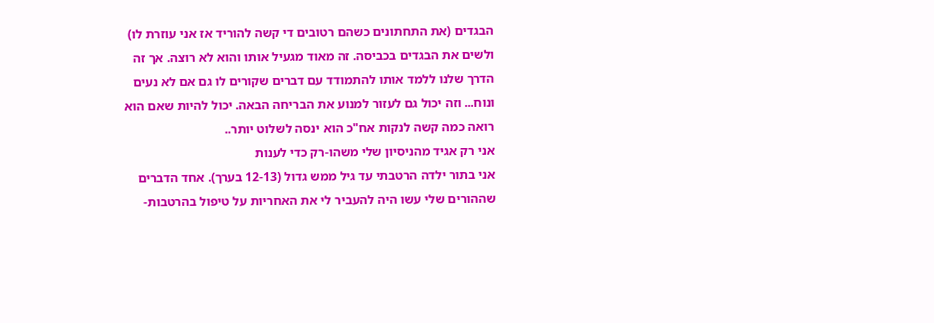הבגדים (את התחתונים כשהם רטובים די קשה להוריד אז אני עוזרת לו) ולשים את הבגדים בכביסה. זה מאוד מגעיל אותו והוא לא רוצה. אך זה הדרך שלנו ללמד אותו להתמודד עם דברים שקורים לו גם אם לא נעים ונוח... וזה יכול גם לעזור למנוע את הבריחה הבאה. יכול להיות שאם הוא רואה כמה קשה לנקות אח"כ הוא ינסה לשלוט יותר..
אני רק אגיד מהניסיון שלי משהו-רק כדי לענות
אני בתור ילדה הרטבתי עד גיל ממש גדול (12-13 בערך). אחד הדברים שההורים שלי עשו היה להעביר לי את האחריות על טיפול בהרטבות-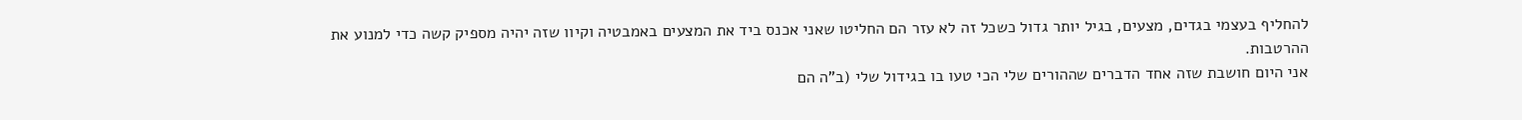להחליף בעצמי בגדים, מצעים, בגיל יותר גדול כשכל זה לא עזר הם החליטו שאני אכנס ביד את המצעים באמבטיה וקיוו שזה יהיה מספיק קשה כדי למנוע את ההרטבות.
אני היום חושבת שזה אחד הדברים שההורים שלי הכי טעו בו בגידול שלי (ב"ה הם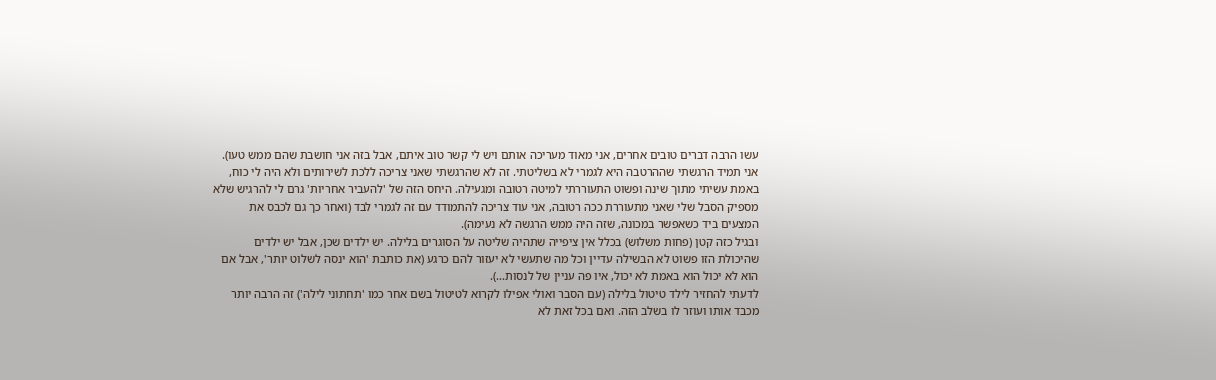עשו הרבה דברים טובים אחרים, אני מאוד מעריכה אותם ויש לי קשר טוב איתם, אבל בזה אני חושבת שהם ממש טעו).
אני תמיד הרגשתי שההרטבה היא לגמרי לא בשליטתי. זה לא שהרגשתי שאני צריכה ללכת לשירותים ולא היה לי כוח, באמת עשיתי מתוך שינה ופשוט התעוררתי למיטה רטובה ומגעילה. היחס הזה של 'להעביר אחריות' גרם לי להרגיש שלא מספיק הסבל שלי שאני מתעוררת ככה רטובה, אני עוד צריכה להתמודד עם זה לגמרי לבד (ואחר כך גם לכבס את המצעים ביד כשאפשר במכונה, שזה היה ממש הרגשה לא נעימה).
ובגיל כזה קטן (פחות משלוש) בכלל אין ציפייה שתהיה שליטה על הסוגרים בלילה. יש ילדים שכן, אבל יש ילדים שהיכולת הזו פשוט לא הבשילה עדיין וכל מה שתעשי לא יעזור להם כרגע (את כותבת 'הוא ינסה לשלוט יותר', אבל אם הוא לא יכול הוא באמת לא יכול, איו פה עניין של לנסות...).
לדעתי להחזיר לילד טיטול בלילה (עם הסבר ואולי אפילו לקרוא לטיטול בשם אחר כמו 'תחתוני לילה') זה הרבה יותר מכבד אותו ועוזר לו בשלב הזה. ואם בכל זאת לא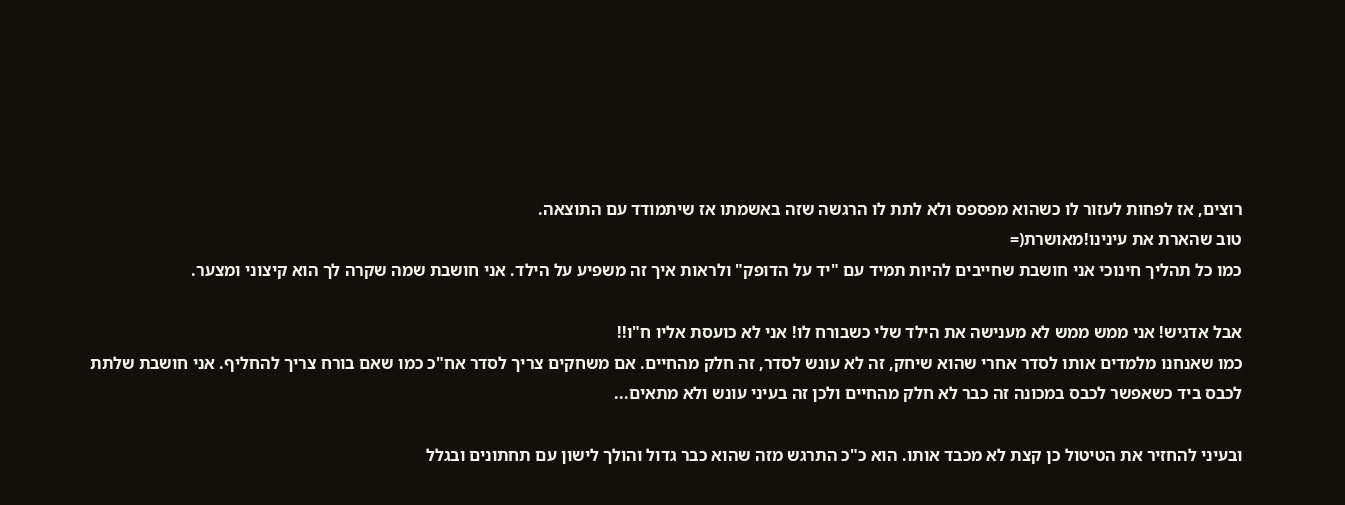רוצים, אז לפחות לעזור לו כשהוא מפספס ולא לתת לו הרגשה שזה באשמתו אז שיתמודד עם התוצאה.
טוב שהארת את עינינו!מאושרת(=
כמו כל תהליך חינוכי אני חושבת שחייבים להיות תמיד עם "יד על הדופק" ולראות איך זה משפיע על הילד. אני חושבת שמה שקרה לך הוא קיצוני ומצער.

אבל אדגיש! אני ממש ממש לא מענישה את הילד שלי כשבורח לו! אני לא כועסת אליו ח"ו!!
כמו שאנחנו מלמדים אותו לסדר אחרי שהוא שיחק, זה לא עונש לסדר, זה חלק מהחיים. אם משחקים צריך לסדר אח"כ כמו שאם בורח צריך להחליף. אני חושבת שלתת לכבס ביד כשאפשר לכבס במכונה זה כבר לא חלק מהחיים ולכן זה בעיני עונש ולא מתאים...

ובעיני להחזיר את הטיטול כן קצת לא מכבד אותו. הוא כ"כ התרגש מזה שהוא כבר גדול והולך לישון עם תחתונים ובגלל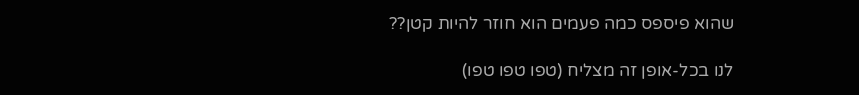שהוא פיספס כמה פעמים הוא חוזר להיות קטן??

לנו בכל-אופן זה מצליח (טפו טפו טפו)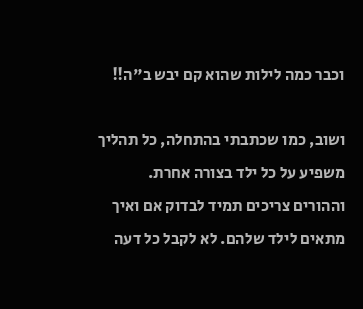וכבר כמה לילות שהוא קם יבש ב"ה!!

ושוב, כמו שכתבתי בהתחלה, כל תהליך משפיע על כל ילד בצורה אחרת. וההורים צריכים תמיד לבדוק אם ואיך מתאים לילד שלהם. לא לקבל כל דעה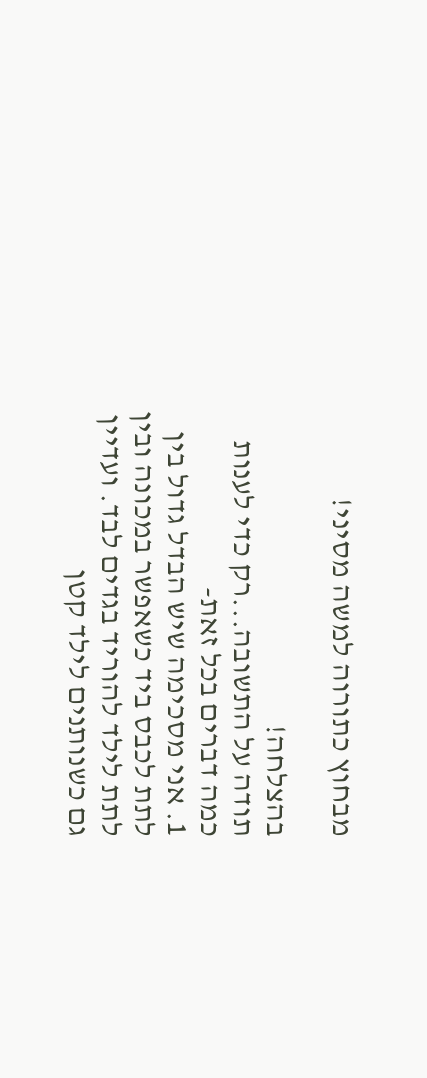מבחוץ כתורוה למשה מסיני!

בהצלחה!
תודה על התשובה...רק כדי לענות
כמה דברים בכל זאת-
1. אני מסכימה שיש הבדל גדול בין לתת לכבס ביד כשאפשר במכונה ובין לתת לילד להוריד בגדים לבד. ועדיין גם כשנותנים לילד קטן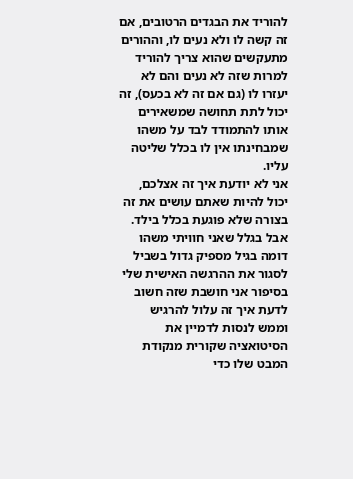להוריד את הבגדים הרטובים, אם זה קשה לו ולא נעים לו, וההורים מתעקשים שהוא צריך להוריד למרות שזה לא נעים והם לא יעזרו לו (גם אם זה לא בכעס), זה יכול לתת תחושה שמשאירים אותו להתמודד לבד על משהו שמבחינתו אין לו בכלל שליטה עליו.
אני לא יודעת איך זה אצלכם, יכול להיות שאתם עושים את זה בצורה שלא פוגעת בכלל בילד. אבל בגלל שאני חוויתי משהו דומה בגיל מספיק גדול בשביל לסגור את ההרגשה האישית שלי בסיפור אני חושבת שזה חשוב לדעת איך זה עלול להרגיש וממש לנסות לדמיין את הסיטואציה שקורית מנקודת המבט שלו כדי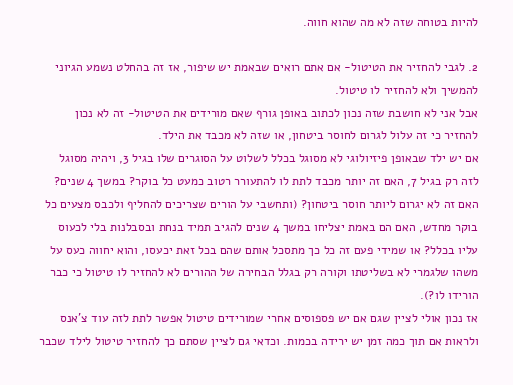להיות בטוחה שזה לא מה שהוא חווה.

2. לגבי להחזיר את הטיטול- אם אתם רואים שבאמת יש שיפור, אז זה בהחלט נשמע הגיוני להמשיך ולא להחזיר לו טיטול.
אבל אני לא חושבת שזה נכון לכתוב באופן גורף שאם מורידים את הטיטול- זה לא נכון להחזיר כי זה עלול לגרום לחוסר ביטחון, או שזה לא מכבד את הילד.
אם יש ילד שבאופן פיזיולוגי לא מסוגל בכלל לשלוט על הסוגרים שלו בגיל 3, ויהיה מסוגל לזה רק בגיל 7, האם זה יותר מכבד לתת לו להתעורר רטוב כמעט כל בוקר? במשך 4 שנים? האם זה לא יגרום ליותר חוסר ביטחון? (ותחשבי על הורים שצריכים להחליף ולכבס מצעים כל בוקר מחדש, האם הם באמת יצליחו במשך 4 שנים להגיב תמיד בנחת ובסבלנות בלי לכעוס עליו בכלל? או שמידי פעם זה כל כך מתסכל אותם שהם בכל זאת יכעסו, והוא יחווה כעס על משהו שלגמרי לא בשליטתו וקורה רק בגלל הבחירה של ההורים לא להחזיר לו טיטול כי כבר הורידו לו?).
אז נכון אולי לציין שגם אם יש פספוסים אחרי שמורידים טיטול אפשר לתת לזה עוד צ'אנס ולראות אם תוך כמה זמן יש ירידה בכמות. וכדאי גם לציין שסתם כך להחזיר טיטול לילד שכבר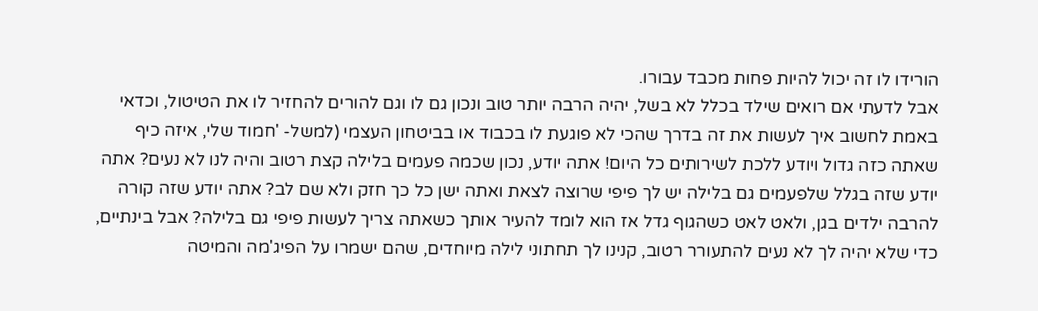הורידו לו זה יכול להיות פחות מכבד עבורו.
אבל לדעתי אם רואים שילד בכלל לא בשל, יהיה הרבה יותר טוב ונכון גם לו וגם להורים להחזיר לו את הטיטול, וכדאי באמת לחשוב איך לעשות את זה בדרך שהכי לא פוגעת לו בכבוד או בביטחון העצמי (למשל- 'חמוד שלי, איזה כיף שאתה כזה גדול ויודע ללכת לשירותים כל היום! אתה יודע, נכון שכמה פעמים בלילה קצת רטוב והיה לנו לא נעים? אתה יודע שזה בגלל שלפעמים גם בלילה יש לך פיפי שרוצה לצאת ואתה ישן כל כך חזק ולא שם לב? אתה יודע שזה קורה להרבה ילדים בגן, ולאט לאט כשהגוף גדל אז הוא לומד להעיר אותך כשאתה צריך לעשות פיפי גם בלילה? אבל בינתיים, כדי שלא יהיה לך לא נעים להתעורר רטוב, קנינו לך תחתוני לילה מיוחדים, שהם ישמרו על הפיג'מה והמיטה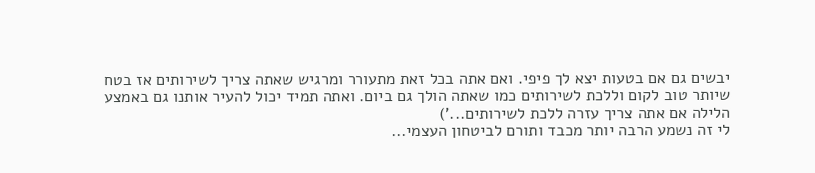יבשים גם אם בטעות יצא לך פיפי. ואם אתה בכל זאת מתעורר ומרגיש שאתה צריך לשירותים אז בטח שיותר טוב לקום וללכת לשירותים כמו שאתה הולך גם ביום. ואתה תמיד יכול להעיר אותנו גם באמצע הלילה אם אתה צריך עזרה ללכת לשירותים...')
לי זה נשמע הרבה יותר מכבד ותורם לביטחון העצמי...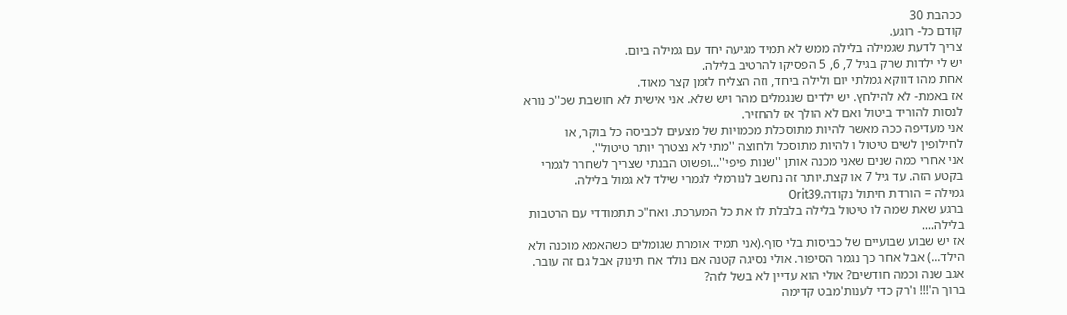ככהבת 30
קודם כל- רוגע.
צריך לדעת שגמילה בלילה ממש לא תמיד מגיעה יחד עם גמילה ביום.
יש לי ילדות שרק בגיל 7, 6, 5 הפסיקו להרטיב בלילה.
אחת מהו דווקא גמלתי יום ולילה ביחד, וזה הצליח לזמן קצר מאוד.
אז באמת- לא להילחץ. יש ילדים שנגמלים מהר ויש שלא. אני אישית לא חושבת שכ''כ נורא לנסות להוריד ביטול ואם לא הולך אז להחזיר.
אני מעדיפה ככה מאשר להיות מתוסכלת מכמויות של מצעים לכביסה כל בוקר, או לחילופין לשים טיטול ו להיות מתוסכל ולחוצה ''מתי לא נצטרך יותר טיטול''.
אני אחרי כמה שנים שאני מכנה אותן ''שנות פיפי''...ופשוט הבנתי שצריך לשחרר לגמרי בקטע הזה. עד גיל 7 או קצת.יותר זה נחשב לנורמלי לגמרי שילד לא גמול בלילה.
גמילה = הורדת חיתול נקודה.Orit39
ברגע שאת שמה לו טיטול בלילה בלבלת לו את כל המערכת. ואח"כ תתמודדי עם הרטבות בלילה....
אז יש שבוע שבועיים של כביסות בלי סוף.(אני תמיד אומרת שגומלים כשהאמא מוכנה ולא הילד...) אבל אחר כך נגמר הסיפור. אולי נסיגה קטנה אם נולד אח תינוק אבל גם זה עובר.
אגב שנה וכמה חודשים? אולי הוא עדיין לא בשל לזה?
ברוך ה'!!! ו'רק כדי לענות'מבט קדימה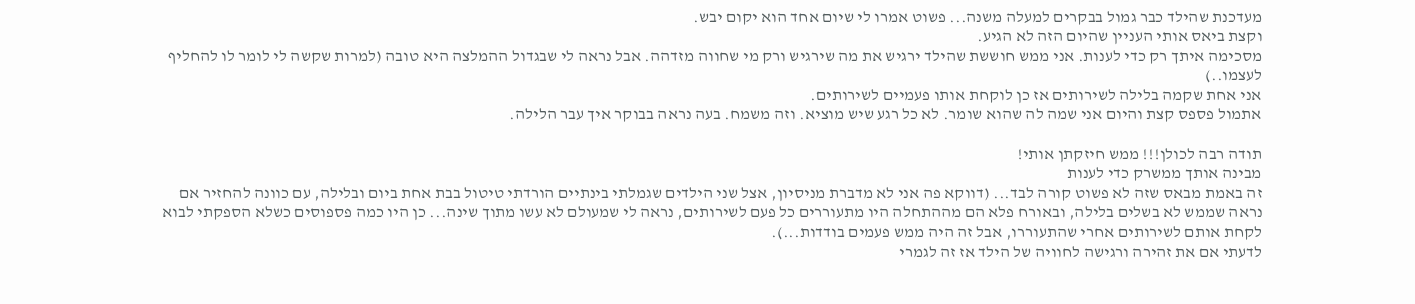מעדכנת שהילד כבר גמול בבקרים למעלה משנה... פשוט אמרו לי שיום אחד הוא יקום יבש.
וקצת ביאס אותי העניין שהיום הזה לא הגיע.
מסכימה איתך רק כדי לענות. אני ממש חוששת שהילד ירגיש את מה שירגיש ורק מי שחווה מזדהה. אבל נראה לי שבגדול ההמלצה היא טובה (למרות שקשה לי לומר לו להחליף לעצמו..)
אני אחת שקמה בלילה לשירותים אז כן לוקחת אותו פעמיים לשירותים.
אתמול פספס קצת והיום אני שמה לה שהוא שומר. לא כל רגע שיש מוציא. וזה משמח. בעה נראה בבוקר איך עבר הלילה.

תודה רבה לכולן!!! ממש חיזקתן אותי!
מבינה אותך ממשרק כדי לענות
זה באמת מבאס שזה לא פשוט קורה לבד... (דווקא פה אני לא מדברת מניסיון, אצל שני הילדים שגמלתי בינתיים הורדתי טיטול בבת אחת ביום ובלילה, עם כוונה להחזיר אם נראה שממש לא בשלים בלילה, ובאורח פלא הם מההתחלה היו מתעוררים כל פעם לשירותים, נראה לי שמעולם לא עשו מתוך שינה... כן היו כמה פספוסים כשלא הספקתי לבוא לקחת אותם לשירותים אחרי שהתעוררו, אבל זה היה ממש פעמים בודדות...).
לדעתי אם את זהירה ורגישה לחוויה של הילד אז זה לגמרי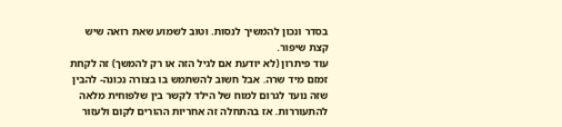בסדר ונכון להמשיך לנסות. וטוב לשמוע שאת רואה שיש קצת שיפור.
עוד פיתרון (לא יודעת אם לגיל הזה או רק להמשך) זה לקחת זמזם מיד שרה. אבל חשוב להשתמש בו בצורה נכונה- להבין שזה נועד לגרום למוח של הילד לקשר בין שלפוחית מלאה להתעוררות. אז בהתחלה זה אחריות ההורים לקום ולעזור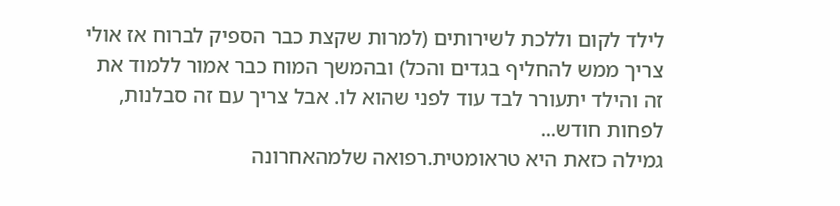לילד לקום וללכת לשירותים (למרות שקצת כבר הספיק לברוח אז אולי צריך ממש להחליף בגדים והכל) ובהמשך המוח כבר אמור ללמוד את זה והילד יתעורר לבד עוד לפני שהוא לו. אבל צריך עם זה סבלנות, לפחות חודש...
גמילה כזאת היא טראומטית.רפואה שלמהאחרונה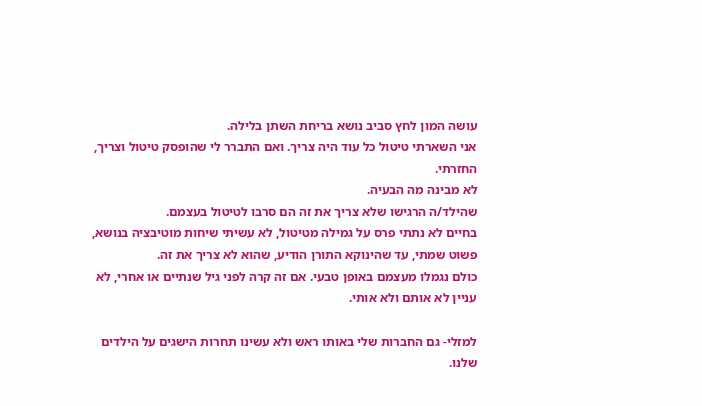עושה המון לחץ סביב נושא בריחת השתן בלילה.
אני השארתי טיטול כל עוד היה צריך. ואם התברר לי שהופסק טיטול וצריך, החזרתי.
לא מבינה מה הבעיה.
שהילד/ה הרגישו שלא צריך את זה הם סרבו לטיטול בעצמם.
בחיים לא נתתי פרס על גמילה מטיטול, לא עשיתי שיחות מוטיבציה בנושא, פשוט שמתי, עד שהינוקא התורן הודיע, שהוא לא צריך את זה.
כולם נגמלו מעצמם באופן טבעי. אם זה קרה לפני גיל שנתיים או אחרי, לא עניין לא אותם ולא אותי.

למזלי- גם החברות שלי באותו ראש ולא עשינו תחרות הישגים על הילדים שלנו.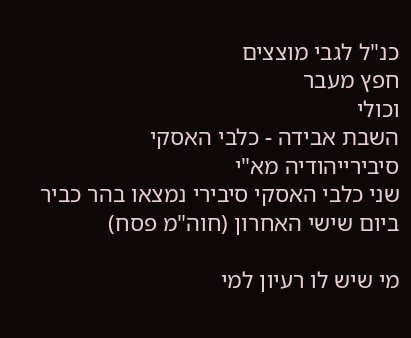כנ"ל לגבי מוצצים
חפץ מעבר
וכולי
השבת אבידה - כלבי האסקי סיבירייהודיה מא"י
שני כלבי האסקי סיבירי נמצאו בהר כביר ביום שישי האחרון (חוה"מ פסח)

מי שיש לו רעיון למי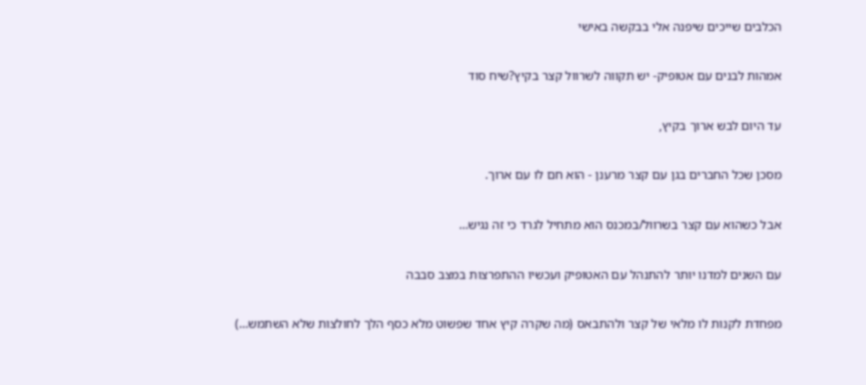הכלבים שייכים שיפנה אלי בבקשה באישי

אמהות לבנים עם אטופיק- יש תקווה לשרוול קצר בקיץ?שיח סוד

עד היום לבש ארוך בקיץ,

מסכן שכל החברים בגן עם קצר מרענן - הוא חם לו עם ארוך.

אבל כשהוא עם קצר בשרוול/במכנס הוא מתחיל לגרד כי זה נגיש…

עם השנים למדנו יותר להתנהל עם האטופיק ועכשיו ההתפרצות במצב סבבה

מפחדת לקנות לו מלאי של קצר ולהתבאס (מה שקרה קיץ אחד שפשוט מלא כסף הלך לחולצות שלא השתמש…)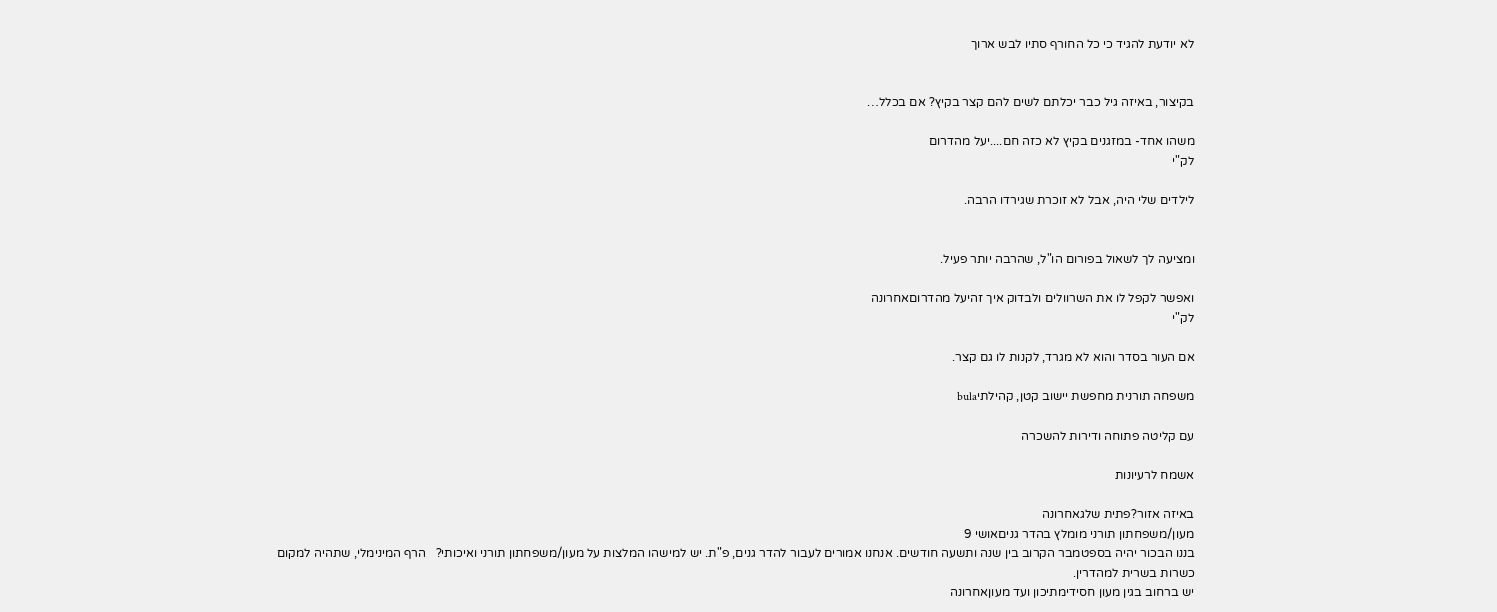לא יודעת להגיד כי כל החורף סתיו לבש ארוך


בקיצור, באיזה גיל כבר יכלתם לשים להם קצר בקיץ? אם בכלל…

משהו אחד- במזגנים בקיץ לא כזה חם....יעל מהדרום
לק"י

לילדים שלי היה, אבל לא זוכרת שגירדו הרבה.


ומציעה לך לשאול בפורום הו"ל, שהרבה יותר פעיל.

ואפשר לקפל לו את השרוולים ולבדוק איך זהיעל מהדרוםאחרונה
לק"י

אם העור בסדר והוא לא מגרד, לקנות לו גם קצר.

משפחה תורנית מחפשת יישוב קטן, קהילתיbula

עם קליטה פתוחה ודירות להשכרה

אשמח לרעיונות

באיזה אזור?פתית שלגאחרונה
מעון/משפחתון תורני מומלץ בהדר גניםאושי 9
בננו הבכור יהיה בספטמבר הקרוב בין שנה ותשעה חודשים. אנחנו אמורים לעבור להדר גנים, פ"ת. יש למישהו המלצות על מעון/משפחתון תורני ואיכותי?   הרף המינימלי, שתהיה למקום כשרות בשרית למהדרין.
יש ברחוב בגין מעון חסידימתיכון ועד מעוןאחרונה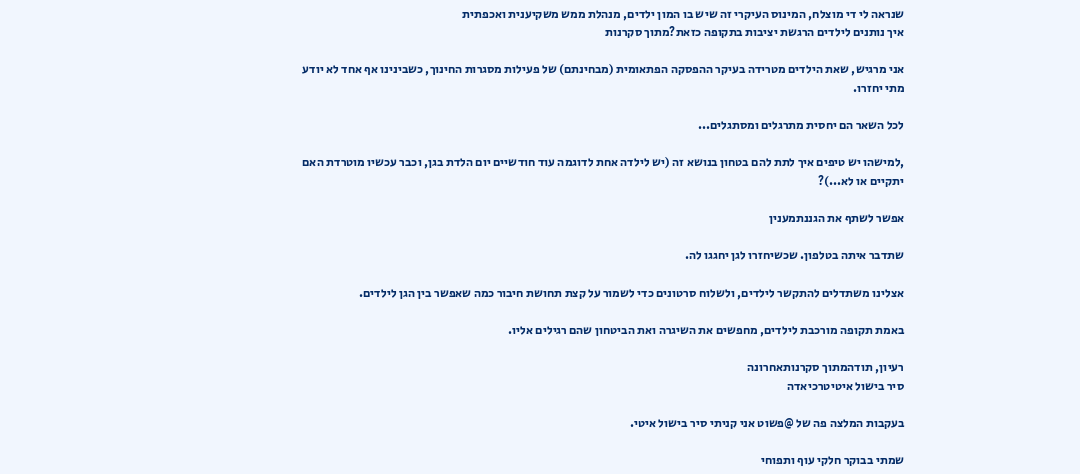שנראה לי די מוצלח, המינוס העיקרי זה שיש בו המון ילדים, מנהלת ממש משקיענית ואכפתית
איך נותנים לילדים הרגשת יציבות בתקופה כזאת?מתוך סקרנות

אני מרגיש, שאת הילדים מטרידה בעיקר ההפסקה הפתאומית (מבחינתם) של פעילות מסגרות החינוך, כשבינינו אף אחד לא יודע מתי יחזרו.

לכל השאר הם יחסית מתרגלים ומסתגלים...

,למישהו יש טיפים איך לתת להם בטחון בנושא זה (יש לילדה אחת לדוגמה עוד חודשיים יום הלדת בגן, וכבר עכשיו מוטרדת האם יתקיים או לא...)?

אפשר לשתף את הגננתמענין

שתדבר איתה בטלפון. שכשיחזרו לגן יחגגו לה.

אצלינו משתדלים להתקשר לילדים, ולשלוח סרטונים כדי לשמור על קצת תחושת חיבור כמה שאפשר בין הגן לילדים.

באמת תקופה מורכבת לילדים, מחפשים את השיגרה ואת הביטחון שהם רגילים אליו.

רעיון, תודהמתוך סקרנותאחרונה
סיר בישול איטיטרכיאדה

בעקבות המלצה פה של @פשוט אני קניתי סיר בישול איטי.

שמתי בבוקר חלקי עוף ותפוחי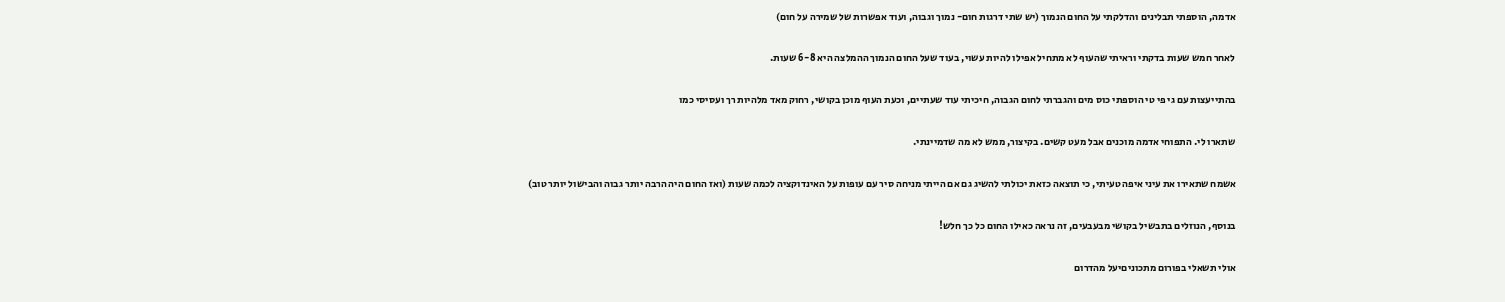אדמה, הוספתי תבלינים והדלקתי על החום הנמוך (יש שתי דרגות חום- נמוך וגבוה, ועוד אפשרות של שמירה על חום)

לאחר חמש שעות בדקתי וראיתי שהעוף לא מתחיל אפילו להיות עשוי, בעוד שעל החום הנמוך ההמלצה היא 6-8 שעות.

בהתייעצות עם גי פי טי הוספתי כוס מים והגברתי לחום הגבוה, חיכיתי עוד שעתיים, וכעת העוף מוכן בקושי, רחוק מאד מלהיות רך ועסיסי כמו

שתארו לי. התפוחי אדמה מוכנים אבל מעט קשים. בקיצור, ממש לא מה שדמיינתי.

אשמח שתאירו את עיני איפה טעיתי, כי תוצאה כזאת יכולתי להשיג גם אם הייתי מניחה סיר עם עופות על האינדוקציה לכמה שעות (ואז החום היה הרבה יותר גבוה והבישול יותר טוב)

בנוסף, הנוזלים בתבשיל בקושי מבעבעים, זה נראה כאילו החום כל כך חלש!

אולי תשאלי בפורום מתכוניםיעל מהדרום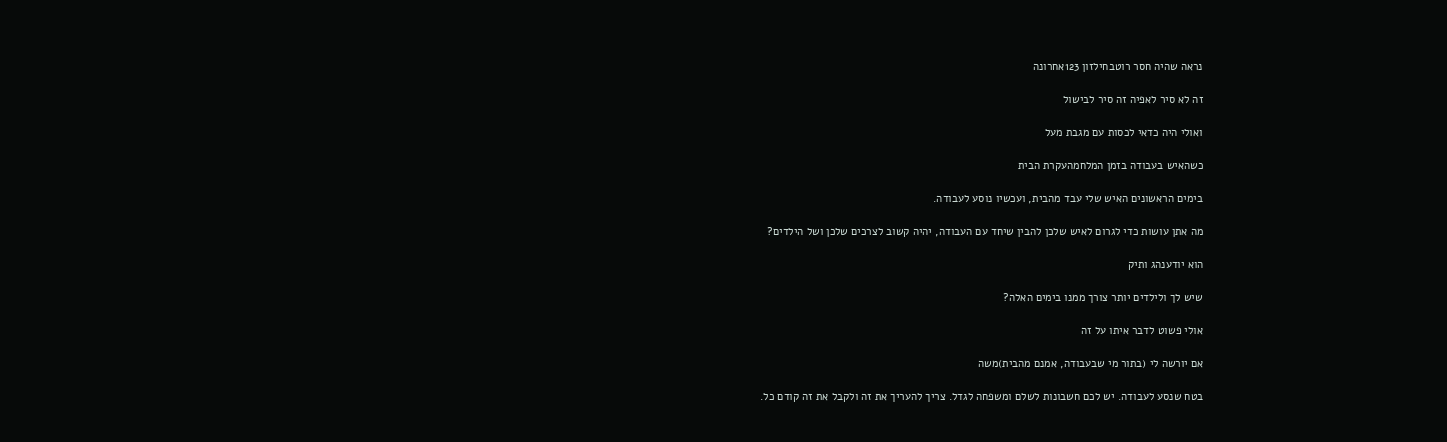נראה שהיה חסר רוטבחילזון 123אחרונה

זה לא סיר לאפיה זה סיר לבישול

ואולי היה כדאי לכסות עם מגבת מעל

כשהאיש בעבודה בזמן המלחמהעקרת הבית

בימים הראשונים האיש שלי עבד מהבית, ועכשיו נוסע לעבודה.

מה אתן עושות כדי לגרום לאיש שלכן להבין שיחד עם העבודה, יהיה קשוב לצרכים שלכן ושל הילדים?

הוא יודענהג ותיק

שיש לך ולילדים יותר צורך ממנו בימים האלה?

אולי פשוט לדבר איתו על זה

אם יורשה לי (בתור מי שבעבודה, אמנם מהבית)משה

בטח שנסע לעבודה. יש לכם חשבונות לשלם ומשפחה לגדל. צריך להעריך את זה ולקבל את זה קודם כל.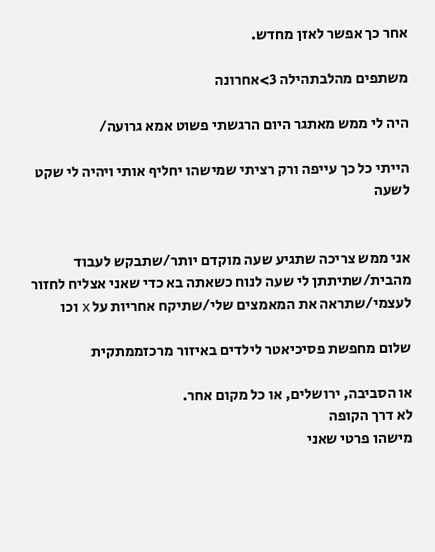אחר כך אפשר לאזן מחדש.

משתפים מהלבתהילה 3>אחרונה

היה לי ממש מאתגר היום הרגשתי פשוט אמא גרועה/

הייתי כל כך עייפה ורק רציתי שמישהו יחליף אותי ויהיה לי שקט לשעה


אני ממש צריכה שתגיע שעה מוקדם יותר/שתבקש לעבוד מהבית/שתיתתן לי שעה לנוח כשאתה בא כדי שאני אצליח לחזור לעצמי/שתראה את המאמצים שלי/שתיקח אחריות על x וכו

שלום מחפשת פסיכיאטר לילדים באיזור מרכזממתקית

או הסביבה, ירושלים, או כל מקום אחר.
לא דרך הקופה
מישהו פרטי שאני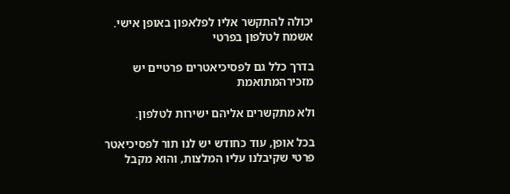יכולה להתקשר אליו לפלאפון באופן אישי.
אשמח לטלפון בפרטי

בדרך כלל גם לפסיכיאטרים פרטיים יש מזכירהמתואמת

ולא מתקשרים אליהם ישירות לטלפון.

בכל אופן, עוד כחודש יש לנו תור לפסיכיאטר פרטי שקיבלנו עליו המלצות, והוא מקבל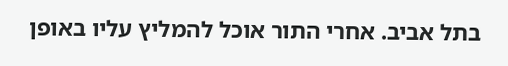בתל אביב. אחרי התור אוכל להמליץ עליו באופן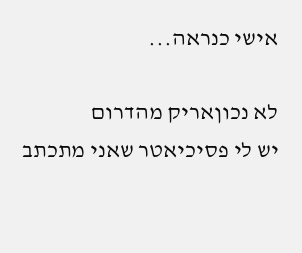אישי כנראה...

לא נכוןאריק מהדרום
יש לי פסיכיאטר שאני מתכתב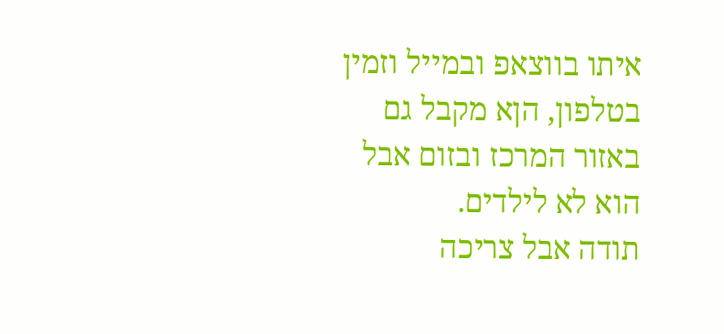איתו בווצאפ ובמייל וזמין בטלפון, הןא מקבל גם באזור המרכז ובזום אבל הוא לא לילדים.
תודה אבל צריכה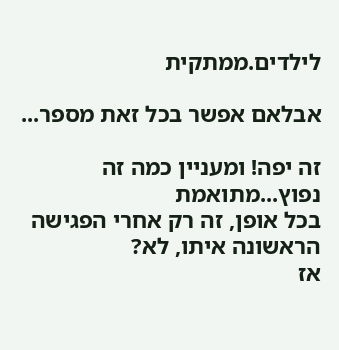לילדים.ממתקית

אבלאם אפשר בכל זאת מספר...

זה יפה! ומעניין כמה זה נפוץ...מתואמת
בכל אופן, זה רק אחרי הפגישה הראשונה איתו, לא?
אז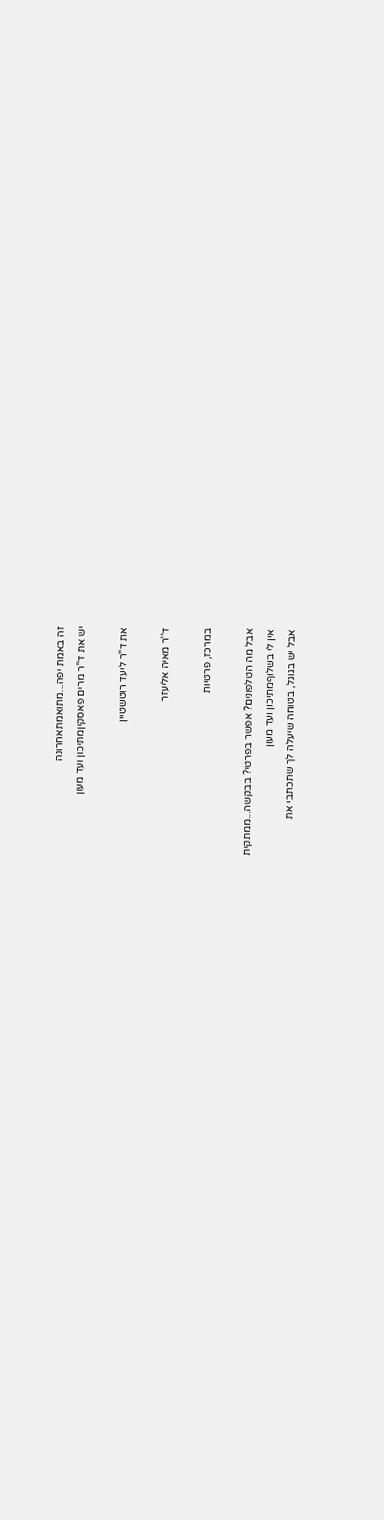זה באמת יפה...מתואמתאחרונה
יש את ד''ר מרים פאסקיןמתיכון ועד מעון

את ד''ר ליעד רוטשטיין

ד''ר מאיה אליעזר

במרכז, פרטיות

אבל מה הטלפונים? אפשר בפרטי? בבקשה...ממתקית
אין לי בשלוףמתיכון ועד מעון
אבל יש בגוגל, בטוחה שיעלה לך שתכתבי את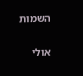השמות

אולי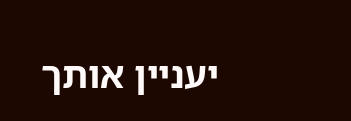יעניין אותך